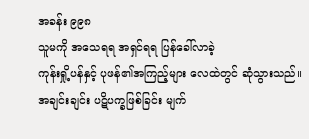အခန်း ၉၉၈
သူမကို အသေရရ အရှင်ရရ ပြန်ခေါ်လာခဲ့
ကုန်းရှို့ပန်နှင့် ပုဖန်၏အကြည့်များ လေထဲတွင် ဆုံသွားသည်။
အချင်းချင်း ပဋိပက္ခဖြစ်ခြင်း မျက်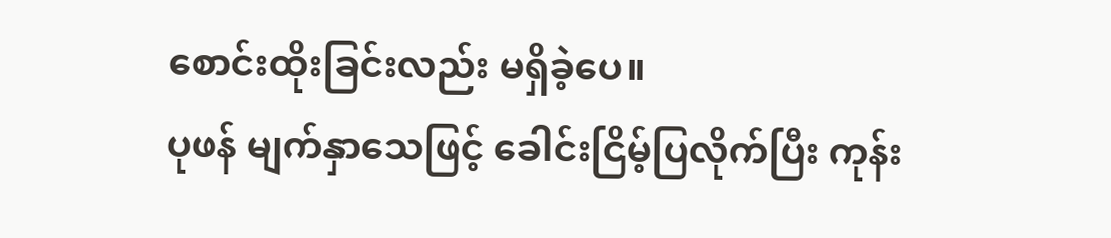စောင်းထိုးခြင်းလည်း မရှိခဲ့ပေ။
ပုဖန် မျက်နှာသေဖြင့် ခေါင်းငြိမ့်ပြလိုက်ပြီး ကုန်း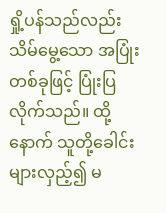ရှို့ပန်သည်လည်း သိမ်မွေ့သော အပြုံးတစ်ခုဖြင့် ပြုံးပြလိုက်သည်။ ထို့နောက် သူတို့ခေါင်းများလှည့်၍ မ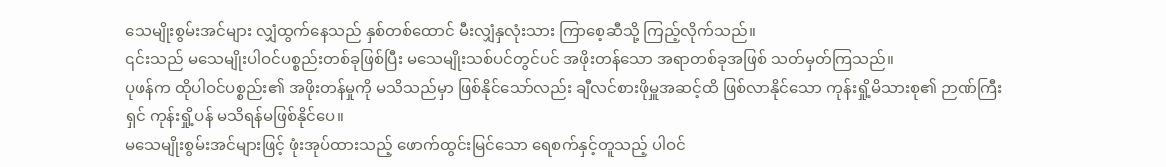သေမျိုးစွမ်းအင်များ လျှံထွက်နေသည် နှစ်တစ်ထောင် မီးလျှံနှလုံးသား ကြာစေ့ဆီသို့ ကြည့်လိုက်သည်။
၎င်းသည် မသေမျိုးပါဝင်ပစ္စည်းတစ်ခုဖြစ်ပြီး မသေမျိုးသစ်ပင်တွင်ပင် အဖိုးတန်သော အရာတစ်ခုအဖြစ် သတ်မှတ်ကြသည်။
ပုဖန်က ထိုပါဝင်ပစ္စည်း၏ အဖိုးတန်မှုကို မသိသည်မှာ ဖြစ်နိုင်သော်လည်း ချီလင်စားဖိုမှူအဆင့်ထိ ဖြစ်လာနိုင်သော ကုန်းရှို့မိသားစု၏ ဉာဏ်ကြီးရှင် ကုန်းရှို့ပန် မသိရန်မဖြစ်နိုင်ပေ။
မသေမျိုးစွမ်းအင်များဖြင့် ဖုံးအုပ်ထားသည့် ဖောက်ထွင်းမြင်သော ရေစက်နှင့်တူသည့် ပါဝင်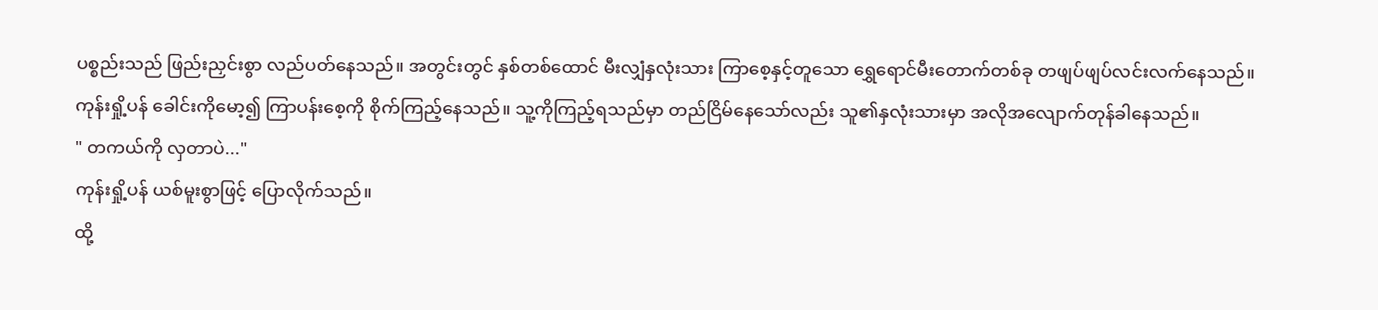ပစ္စည်းသည် ဖြည်းညှင်းစွာ လည်ပတ်နေသည်။ အတွင်းတွင် နှစ်တစ်ထောင် မီးလျှံနှလုံးသား ကြာစေ့နှင့်တူသော ရွှေရောင်မီးတောက်တစ်ခု တဖျပ်ဖျပ်လင်းလက်နေသည်။
ကုန်းရှို့ပန် ခေါင်းကိုမော့၍ ကြာပန်းစေ့ကို စိုက်ကြည့်နေသည်။ သူ့ကိုကြည့်ရသည်မှာ တည်ငြိမ်နေသော်လည်း သူ၏နှလုံးသားမှာ အလိုအလျောက်တုန်ခါနေသည်။
" တကယ်ကို လှတာပဲ..."
ကုန်းရှို့ပန် ယစ်မူးစွာဖြင့် ပြောလိုက်သည်။
ထို့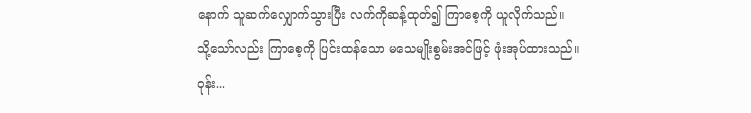နောက် သူဆက်လျှောက်သွားပြီး လက်ကိုဆန့်ထုတ်၍ ကြာစေ့ကို ယူလိုက်သည်။
သို့သော်လည်း ကြာစေ့ကို ပြင်းထန်သော မသေမျိုးစွမ်းအင်ဖြင့် ဖုံးအုပ်ထားသည်။
ဝုန်း...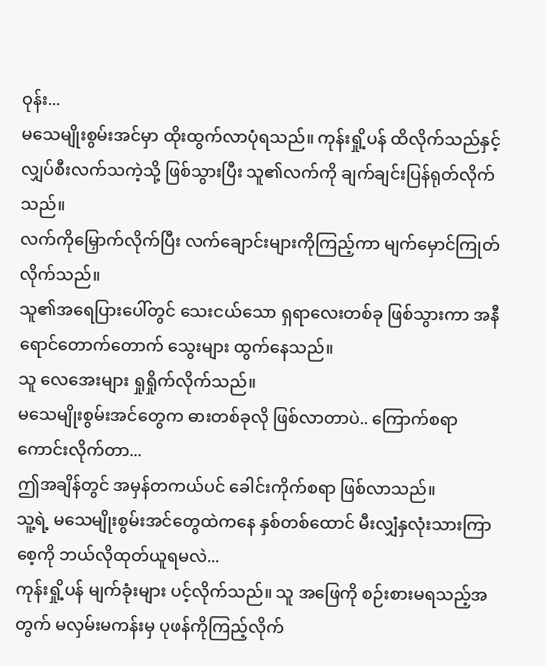ဝုန်း...
မသေမျိုးစွမ်းအင်မှာ ထိုးထွက်လာပုံရသည်။ ကုန်းရှို့ပန် ထိလိုက်သည်နှင့် လျှပ်စီးလက်သကဲ့သို့ ဖြစ်သွားပြီး သူ၏လက်ကို ချက်ချင်းပြန်ရုတ်လိုက်သည်။
လက်ကိုမြှောက်လိုက်ပြီး လက်ချောင်းများကိုကြည့်ကာ မျက်မှောင်ကြုတ်လိုက်သည်။
သူ၏အရေပြားပေါ်တွင် သေးငယ်သော ရှရာလေးတစ်ခု ဖြစ်သွားကာ အနီရောင်တောက်တောက် သွေးများ ထွက်နေသည်။
သူ လေအေးများ ရှုရှိုက်လိုက်သည်။
မသေမျိုးစွမ်းအင်တွေက ဓားတစ်ခုလို ဖြစ်လာတာပဲ.. ကြောက်စရာကောင်းလိုက်တာ...
ဤအချိန်တွင် အမှန်တကယ်ပင် ခေါင်းကိုက်စရာ ဖြစ်လာသည်။
သူ့ရဲ့ မသေမျိုးစွမ်းအင်တွေထဲကနေ နှစ်တစ်ထောင် မီးလျှံနှလုံးသားကြာစေ့ကို ဘယ်လိုထုတ်ယူရမလဲ...
ကုန်းရှို့ပန် မျက်ခုံးများ ပင့်လိုက်သည်။ သူ အဖြေကို စဉ်းစားမရသည့်အတွက် မလှမ်းမကန်းမှ ပုဖန်ကိုကြည့်လိုက်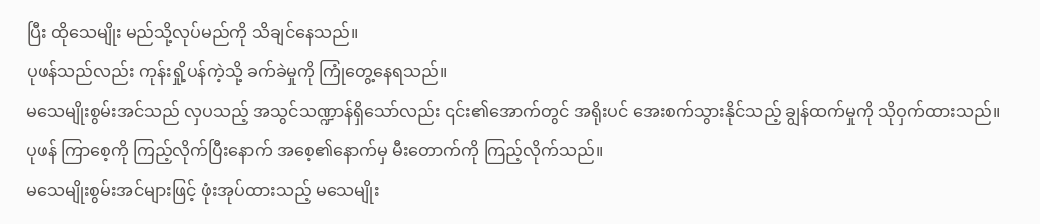ပြီး ထိုသေမျိုး မည်သို့လုပ်မည်ကို သိချင်နေသည်။
ပုဖန်သည်လည်း ကုန်းရှို့ပန်ကဲ့သို့ ခက်ခဲမှုကို ကြုံတွေ့နေရသည်။
မသေမျိုးစွမ်းအင်သည် လှပသည့် အသွင်သဏ္ဍာန်ရှိသော်လည်း ၎င်း၏အောက်တွင် အရိုးပင် အေးစက်သွားနိုင်သည့် ချွန်ထက်မှုကို သိုဝှက်ထားသည်။
ပုဖန် ကြာစေ့ကို ကြည့်လိုက်ပြီးနောက် အစေ့၏နောက်မှ မီးတောက်ကို ကြည့်လိုက်သည်။
မသေမျိုးစွမ်းအင်များဖြင့် ဖုံးအုပ်ထားသည့် မသေမျိုး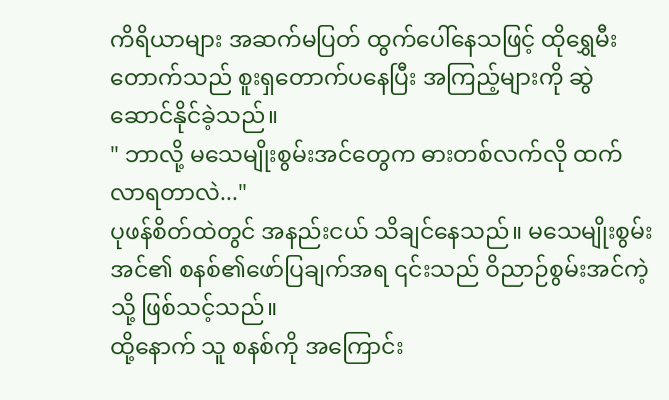ကိရိယာများ အဆက်မပြတ် ထွက်ပေါ်နေသဖြင့် ထိုရွှေမီးတောက်သည် စူးရှတောက်ပနေပြီး အကြည့်များကို ဆွဲဆောင်နိုင်ခဲ့သည်။
" ဘာလို့ မသေမျိုးစွမ်းအင်တွေက ဓားတစ်လက်လို ထက်လာရတာလဲ..."
ပုဖန်စိတ်ထဲတွင် အနည်းငယ် သိချင်နေသည်။ မသေမျိုးစွမ်းအင်၏ စနစ်၏ဖော်ပြချက်အရ ၎င်းသည် ဝိညာဉ်စွမ်းအင်ကဲ့သို့ ဖြစ်သင့်သည်။
ထို့နောက် သူ စနစ်ကို အကြောင်း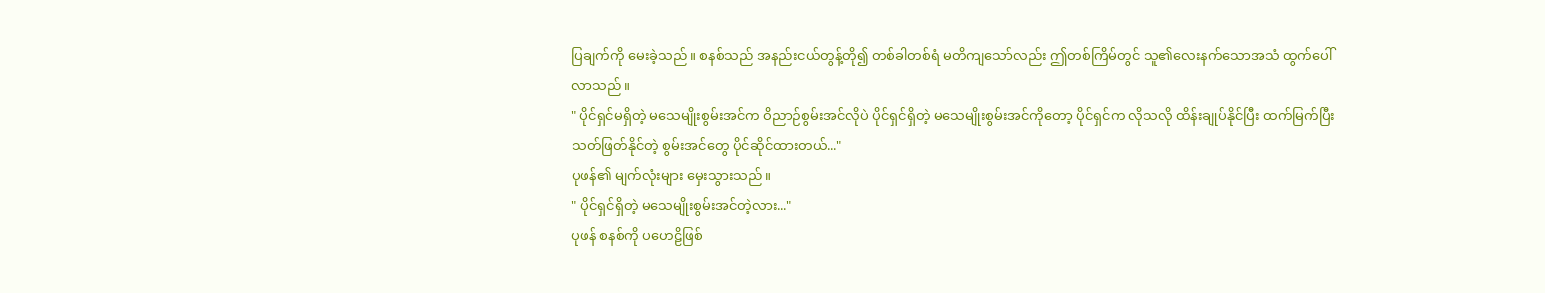ပြချက်ကို မေးခဲ့သည်။ စနစ်သည် အနည်းငယ်တွန့်တို၍ တစ်ခါတစ်ရံ မတိကျသော်လည်း ဤတစ်ကြိမ်တွင် သူ၏လေးနက်သောအသံ ထွက်ပေါ်လာသည်။
" ပိုင်ရှင်မရှိတဲ့ မသေမျိုးစွမ်းအင်က ဝိညာဉ်စွမ်းအင်လိုပဲ ပိုင်ရှင်ရှိတဲ့ မသေမျိုးစွမ်းအင်ကိုတော့ ပိုင်ရှင်က လိုသလို ထိန်းချုပ်နိုင်ပြီး ထက်မြက်ပြီး သတ်ဖြတ်နိုင်တဲ့ စွမ်းအင်တွေ ပိုင်ဆိုင်ထားတယ်..."
ပုဖန်၏ မျက်လုံးများ မှေးသွားသည်။
" ပိုင်ရှင်ရှိတဲ့ မသေမျိုးစွမ်းအင်တဲ့လား..."
ပုဖန် စနစ်ကို ပဟေဠိဖြစ်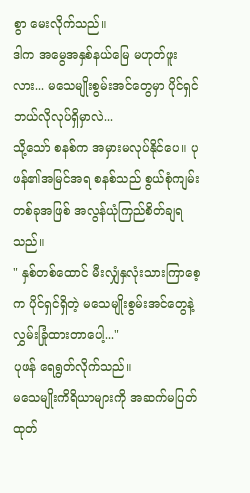စွာ မေးလိုက်သည်။
ဒါက အမွေအနှစ်နယ်မြေ မဟုတ်ဖူးလား... မသေမျိုးစွမ်းအင်တွေမှာ ပိုင်ရှင် ဘယ်လိုလုပ်ရှိမှာလဲ...
သို့သော် စနစ်က အမှားမလုပ်နိုင်ပေ။ ပုဖန်၏အမြင်အရ စနစ်သည် စွယ်စုံကျမ်းတစ်ခုအဖြစ် အလွန်ယုံကြည်စိတ်ချရသည်။
" နှစ်တစ်ထောင် မီးလျှံနှလုံးသားကြာစေ့က ပိုင်ရှင်ရှိတဲ့ မသေမျိုးစွမ်းအင်တွေနဲ့ လွှမ်းခြုံထားတာပေါ့..."
ပုဖန် ရေရွတ်လိုက်သည်။
မသေမျိုးကိရိယာများကို အဆက်မပြတ် ထုတ်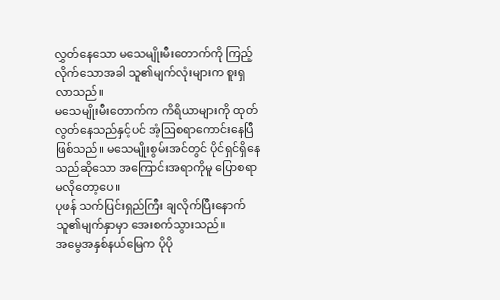လွှတ်နေသော မသေမျိုးမီးတောက်ကို ကြည့်လိုက်သောအခါ သူ၏မျက်လုံးများက စူးရှလာသည်။
မသေမျိုးမီးတောက်က ကိရိယာများကို ထုတ်လွတ်နေသည်နှင့်ပင် အံ့ဩစရာကောင်းနေပြီဖြစ်သည်။ မသေမျိုးစွမ်းအင်တွင် ပိုင်ရှင်ရှိနေသည်ဆိုသော အကြောင်းအရာကိုမူ ပြောစရာမလိုတော့ပေ။
ပုဖန် သက်ပြင်းရှည်ကြီး ချလိုက်ပြီးနောက် သူ၏မျက်နှာမှာ အေးစက်သွားသည်။
အမွေအနှစ်နယ်မြေက ပိုပို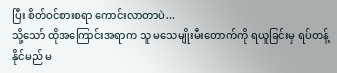ပြီး စိတ်ဝင်စားစရာ ကောင်းလာတာပဲ...
သို့သော် ထိုအကြောင်းအရာက သူ မသေမျိုးမီးတောက်ကို ရယူခြင်းမှ ရပ်တန့်နိုင်မည် မ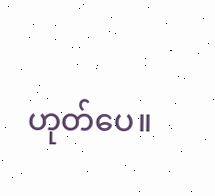ဟုတ်ပေ။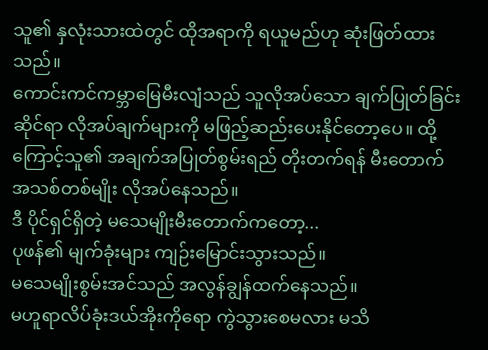သူ၏ နှလုံးသားထဲတွင် ထိုအရာကို ရယူမည်ဟု ဆုံးဖြတ်ထားသည်။
ကောင်းကင်ကမ္ဘာမြေမီးလျံသည် သူလိုအပ်သော ချက်ပြုတ်ခြင်းဆိုင်ရာ လိုအပ်ချက်များကို မဖြည့်ဆည်းပေးနိုင်တော့ပေ။ ထို့ကြောင့်သူ၏ အချက်အပြုတ်စွမ်းရည် တိုးတက်ရန် မီးတောက်အသစ်တစ်မျိုး လိုအပ်နေသည်။
ဒီ ပိုင်ရှင်ရှိတဲ့ မသေမျိုးမီးတောက်ကတော့...
ပုဖန်၏ မျက်ခုံးများ ကျဉ်းမြောင်းသွားသည်။
မသေမျိုးစွမ်းအင်သည် အလွန်ချွန်ထက်နေသည်။
မဟူရာလိပ်ခုံးဒယ်အိုးကိုရော ကွဲသွားစေမလား မသိ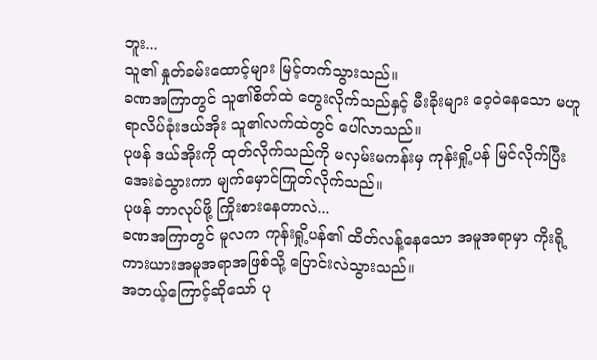ဘူး...
သူ၏ နှုတ်ခမ်းထောင့်များ မြင့်တက်သွားသည်။
ခဏအကြာတွင် သူ၏စိတ်ထဲ တွေးလိုက်သည်နှင့် မီးခိုးများ ဝေ့ဝဲနေသော မဟူရာလိပ်ခုံးဒယ်အိုး သူ၏လက်ထဲတွင် ပေါ်လာသည်။
ပုဖန် ဒယ်အိုးကို ထုတ်လိုက်သည်ကို မလှမ်းမကန်းမှ ကုန်းရှို့ပန် မြင်လိုက်ပြီး အေးခဲသွားကာ မျက်မှောင်ကြုတ်လိုက်သည်။
ပုဖန် ဘာလုပ်ဖို့ ကြိုးစားနေတာလဲ...
ခဏအကြာတွင် မူလက ကုန်းရှို့ပန်၏ ထိတ်လန့်နေသော အမူအရာမှာ ကိုးရို့ကားယားအမူအရာအဖြစ်သို့ ပြောင်းလဲသွားသည်။
အဘယ့်ကြောင့်ဆိုသော် ပု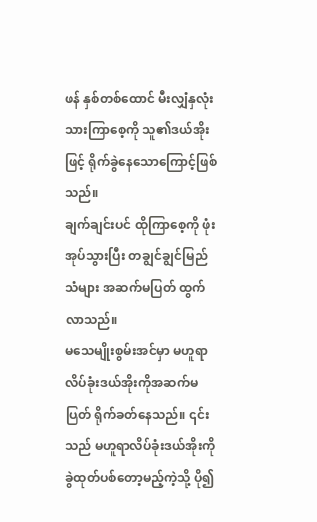ဖန် နှစ်တစ်ထောင် မီးလျှံနှလုံးသားကြာစေ့ကို သူ၏ဒယ်အိုးဖြင့် ရိုက်ခွဲနေသောကြောင့်ဖြစ်သည်။
ချက်ချင်းပင် ထိုကြာစေ့ကို ဖုံးအုပ်သွားပြီး တချွင်ချွင်မြည်သံများ အဆက်မပြတ် ထွက်လာသည်။
မသေမျိုးစွမ်းအင်မှာ မဟူရာလိပ်ခုံးဒယ်အိုးကိုအဆက်မပြတ် ရိုက်ခတ်နေသည်။ ၎င်းသည် မဟူရာလိပ်ခုံးဒယ်အိုးကို ခွဲထုတ်ပစ်တော့မည့်ကဲ့သို့ ပို၍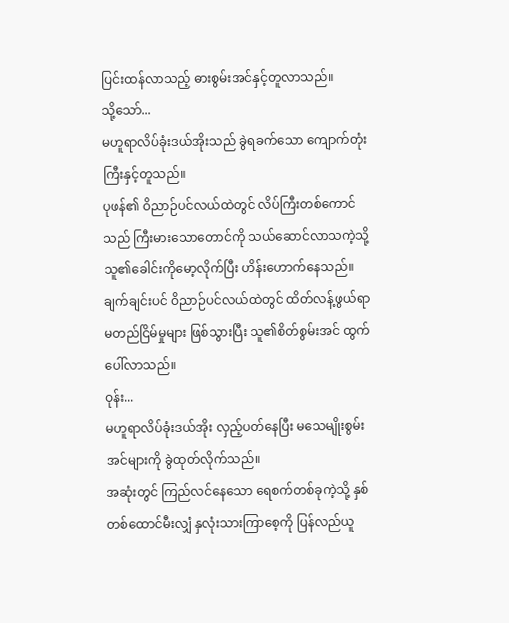ပြင်းထန်လာသည့် ဓားစွမ်းအင်နှင့်တူလာသည်။
သို့သော်...
မဟူရာလိပ်ခုံးဒယ်အိုးသည် ခွဲရခက်သော ကျောက်တုံးကြီးနှင့်တူသည်။
ပုဖန်၏ ဝိညာဉ်ပင်လယ်ထဲတွင် လိပ်ကြီးတစ်ကောင်သည် ကြီးမားသောတောင်ကို သယ်ဆောင်လာသကဲ့သို့ သူ၏ခေါင်းကိုမော့လိုက်ပြီး ဟိန်းဟောက်နေသည်။
ချက်ချင်းပင် ဝိညာဉ်ပင်လယ်ထဲတွင် ထိတ်လန့်ဖွယ်ရာ မတည်ငြိမ်မှုများ ဖြစ်သွားပြီး သူ၏စိတ်စွမ်းအင် ထွက်ပေါ်လာသည်။
ဝုန်း...
မဟူရာလိပ်ခုံးဒယ်အိုး လှည့်ပတ်နေပြီး မသေမျိုးစွမ်းအင်များကို ခွဲထုတ်လိုက်သည်။
အဆုံးတွင် ကြည်လင်နေသော ရေစက်တစ်ခုကဲ့သို့ နှစ်တစ်ထောင်မီးလျှံ နှလုံးသားကြာစေ့ကို ပြန်လည်ယူ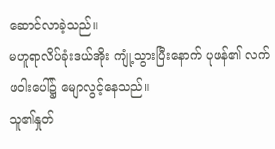ဆောင်လာခဲ့သည်။
မဟူရာလိပ်ခုံးဒယ်အိုး ကျုံ့သွားပြီးနောက် ပုဖန်၏ လက်ဖဝါးပေါ်၌ မျောလွင့်နေသည်။
သူ၏နှုတ်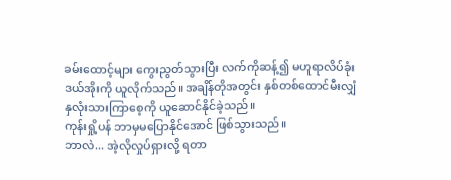ခမ်းထောင့်များ ကွေးညွတ်သွားပြီး လက်ကိုဆန့်၍ မဟူရာလိပ်ခုံးဒယ်အိုးကို ယူလိုက်သည်။ အချိန်တိုအတွင်း နှစ်တစ်ထောင်မီးလျှံ နှလုံးသားကြာစေ့ကို ယူဆောင်နိုင်ခဲ့သည်။
ကုန်းရှို့ပန် ဘာမှမပြောနိုင်အောင် ဖြစ်သွားသည်။
ဘာလဲ... အဲ့လိုလှုပ်ရှားလို့ ရတာ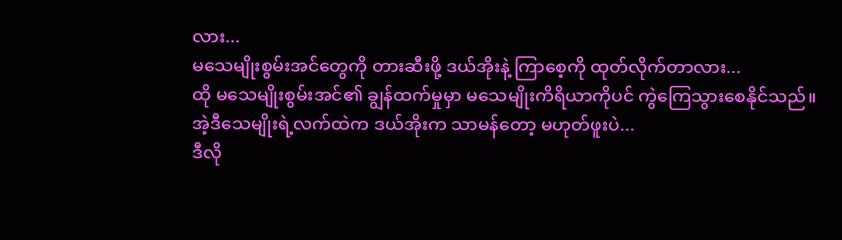လား...
မသေမျိုးစွမ်းအင်တွေကို တားဆီးဖို့ ဒယ်အိုးနဲ့ ကြာစေ့ကို ထုတ်လိုက်တာလား...
ထို မသေမျိုးစွမ်းအင်၏ ချွန်ထက်မှုမှာ မသေမျိုးကိရိယာကိုပင် ကွဲကြေသွားစေနိုင်သည်။
အဲ့ဒီသေမျိုးရဲ့လက်ထဲက ဒယ်အိုးက သာမန်တော့ မဟုတ်ဖူးပဲ...
ဒီလို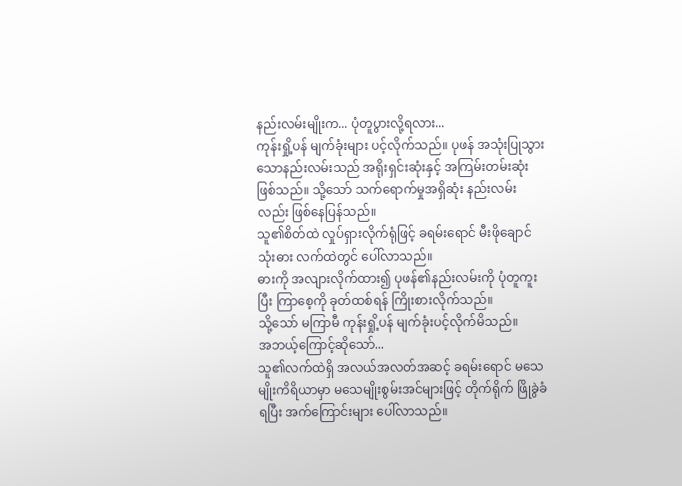နည်းလမ်းမျိုးက... ပုံတူပွားလို့ရလား...
ကုန်းရှို့ပန် မျက်ခုံးများ ပင့်လိုက်သည်။ ပုဖန် အသုံးပြုသွားသောနည်းလမ်းသည် အရိုးရှင်းဆုံးနှင့် အကြမ်းတမ်းဆုံးဖြစ်သည်။ သို့သော် သက်ရောက်မှုအရှိဆုံး နည်းလမ်းလည်း ဖြစ်နေပြန်သည်။
သူ၏စိတ်ထဲ လှုပ်ရှားလိုက်ရုံဖြင့် ခရမ်းရောင် မီးဖိုချောင်သုံးဓား လက်ထဲတွင် ပေါ်လာသည်။
ဓားကို အလျားလိုက်ထား၍ ပုဖန်၏နည်းလမ်းကို ပုံတူကူးပြီး ကြာစေ့ကို ခုတ်ထစ်ရန် ကြိုးစားလိုက်သည်။
သို့သော် မကြာမီ ကုန်းရှို့ပန် မျက်ခုံးပင့်လိုက်မိသည်။
အဘယ့်ကြောင့်ဆိုသော်...
သူ၏လက်ထဲရှိ အလယ်အလတ်အဆင့် ခရမ်းရောင် မသေမျိုးကိရိယာမှာ မသေမျိုးစွမ်းအင်များဖြင့် တိုက်ရိုက် ဖြိုခွဲခံရပြီး အက်ကြောင်းများ ပေါ်လာသည်။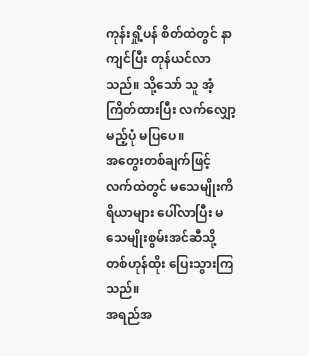ကုန်းရှို့ပန် စိတ်ထဲတွင် နာကျင်ပြီး တုန်ယင်လာသည်။ သို့သော် သူ အံ့ကြိတ်ထားပြီး လက်လျှော့မည့်ပုံ မပြပေ။
အတွေးတစ်ချက်ဖြင့် လက်ထဲတွင် မသေမျိုးကိရိယာများ ပေါ်လာပြီး မသေမျိုးစွမ်းအင်ဆီသို့ တစ်ဟုန်ထိုး ပြေးသွားကြသည်။
အရည်အ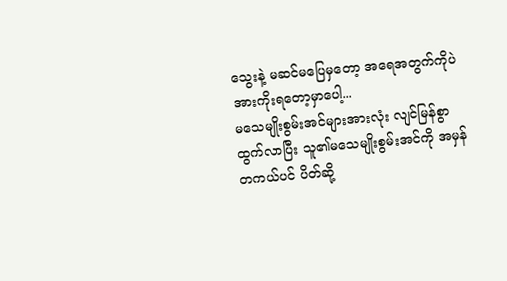သွေးနဲ့ မဆင်မပြေမှတော့ အရေအတွက်ကိုပဲ အားကိုးရတော့မှာပေါ့...
မသေမျိုးစွမ်းအင်များအားလုံး လျင်မြန်စွာထွက်လာပြီး သူ၏မသေမျိုးစွမ်းအင်ကို အမှန်တကယ်ပင် ပိတ်ဆို့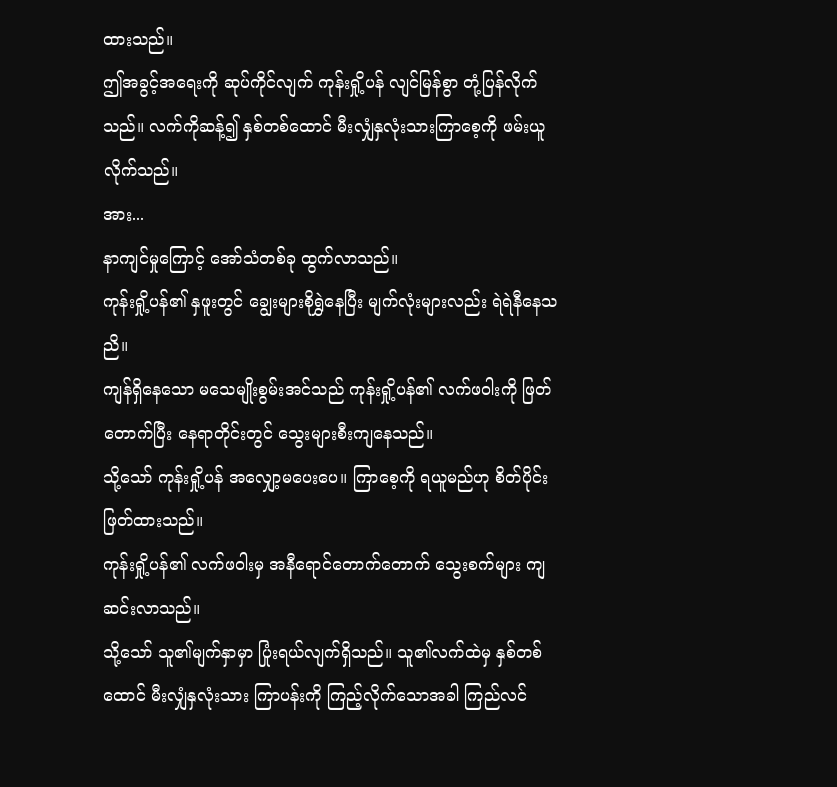ထားသည်။
ဤအခွင့်အရေးကို ဆုပ်ကိုင်လျက် ကုန်းရှို့ပန် လျင်မြန်စွာ တုံ့ပြန်လိုက်သည်။ လက်ကိုဆန့်၍ နှစ်တစ်ထောင် မီးလျှံနှလုံးသားကြာစေ့ကို ဖမ်းယူလိုက်သည်။
အား...
နာကျင်မှုကြောင့် အော်သံတစ်ခု ထွက်လာသည်။
ကုန်းရှို့ပန်၏ နှဖူးတွင် ချွေးများစိုရွှဲနေပြီး မျက်လုံးများလည်း ရဲရဲနီနေသညိ။
ကျန်ရှိနေသော မသေမျိုးစွမ်းအင်သည် ကုန်းရှို့ပန်၏ လက်ဖဝါးကို ဖြတ်တောက်ပြီး နေရာတိုင်းတွင် သွေးများစီးကျနေသည်။
သို့သော် ကုန်းရှို့ပန် အလျှော့မပေးပေ။ ကြာစေ့ကို ရယူမည်ဟု စိတ်ပိုင်းဖြတ်ထားသည်။
ကုန်းရှို့ပန်၏ လက်ဖဝါးမှ အနီရောင်တောက်တောက် သွေးစက်များ ကျဆင်းလာသည်။
သို့သော် သူ၏မျက်နှာမှာ ပြုံးရယ်လျက်ရှိသည်။ သူ၏လက်ထဲမှ နှစ်တစ်ထောင် မီးလျှံနှလုံးသား ကြာပန်းကို ကြည့်လိုက်သောအခါ ကြည်လင်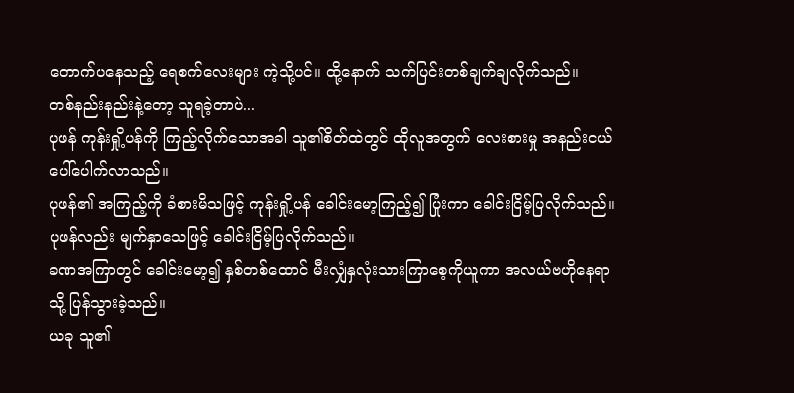တောက်ပနေသည့် ရေစက်လေးများ ကဲ့သို့ပင်။ ထို့နောက် သက်ပြင်းတစ်ချက်ချလိုက်သည်။
တစ်နည်းနည်းနဲ့တော့ သူရခဲ့တာပဲ...
ပုဖန် ကုန်းရှို့ပန်ကို ကြည့်လိုက်သောအခါ သူ၏စိတ်ထဲတွင် ထိုလူအတွက် လေးစားမှု အနည်းငယ် ပေါ်ပေါက်လာသည်။
ပုဖန်၏ အကြည့်ကို ခံစားမိသဖြင့် ကုန်းရှို့ပန် ခေါင်းမော့ကြည့်၍ ပြုံးကာ ခေါင်းငြိမ့်ပြလိုက်သည်။
ပုဖန်လည်း မျက်နှာသေဖြင့် ခေါင်းငြိမ့်ပြလိုက်သည်။
ခဏအကြာတွင် ခေါင်းမော့၍ နှစ်တစ်ထောင် မီးလျှံနှလုံးသားကြာစေ့ကိုယူကာ အလယ်ဗဟိုနေရာသို့ ပြန်သွားခဲ့သည်။
ယခု သူ၏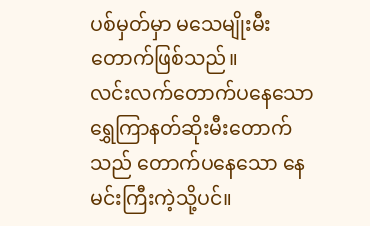ပစ်မှတ်မှာ မသေမျိုးမီးတောက်ဖြစ်သည်။
လင်းလက်တောက်ပနေသော ရွှေကြာနတ်ဆိုးမီးတောက်သည် တောက်ပနေသော နေမင်းကြီးကဲ့သို့ပင်။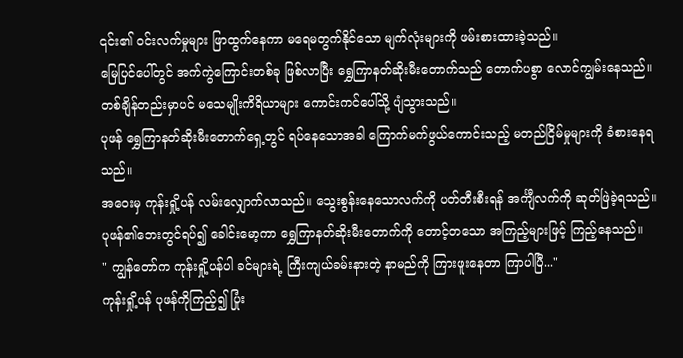၎င်း၏ ဝင်းလက်မှုများ ဖြာထွက်နေကာ မရေမတွက်နိုင်သော မျက်လုံးများကို ဖမ်းစားထားခဲ့သည်။
မြေပြင်ပေါ်တွင် အက်ကွဲကြောင်းတစ်ခု ဖြစ်လာပြီး ရွှေကြာနတ်ဆိုးမီးတောက်သည် တောက်ပစွာ လောင်ကျွမ်းနေသည်။
တစ်ချိန်တည်းမှာပင် မသေမျိုးကိရိယာများ ကောင်းကင်ပေါ်သို့ ပျံသွားသည်။
ပုဖန် ရွှေကြာနတ်ဆိုးမီးတောက်ရှေ့တွင် ရပ်နေသောအခါ ကြောက်မက်ဖွယ်ကောင်းသည့် မတည်ငြိမ်မှုများကို ခံစားနေရသည်။
အဝေးမှ ကုန်းရှို့ပန် လမ်းလျှောက်လာသည်။ သွေးစွန်းနေသောလက်ကို ပတ်တီးစီးရန် အင်္ကျီလက်ကို ဆုတ်ဖြဲခဲ့ရသည်။
ပုဖန်၏ဘေးတွင်ရပ်၍ ခေါင်းမော့ကာ ရွှေကြာနတ်ဆိုးမီးတောက်ကို တောင့်တသော အကြည့်များဖြင့် ကြည့်နေသည်။
" ကျွန်တော်က ကုန်းရှို့ပန်ပါ ခင်များရဲ့ ကြီးကျယ်ခမ်းနားတဲ့ နာမည်ကို ကြားဖူးနေတာ ကြာပါပြီ..."
ကုန်းရှို့ပန် ပုဖန်ကိုကြည့်၍ ပြုံး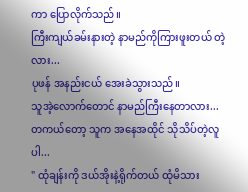ကာ ပြောလိုက်သည်။
ကြီးကျယ်ခမ်းနားတဲ့ နာမည်ကိုကြားဖူးတယ် တဲ့လား...
ပုဖန် အနည်းငယ် အေးခဲသွားသည်။
သူအဲ့လောက်တောင် နာမည်ကြီးနေတာလား... တကယ်တော့ သူက အနေအထိုင် သိုသိပ်တဲ့လူပါ...
" ထုံချန်းကို ဒယ်အိုးနဲ့ရိုက်တယ် ထုံမိသား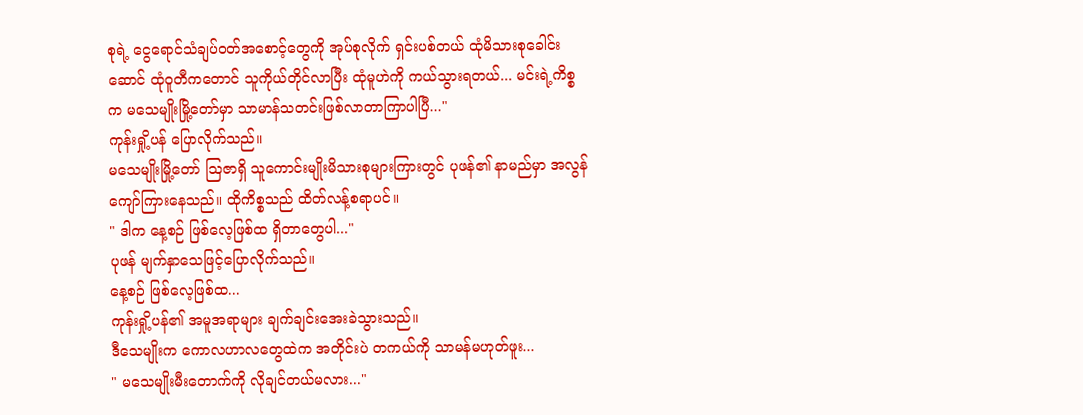စုရဲ့ ငွေရောင်သံချပ်ဝတ်အစောင့်တွေကို အုပ်စုလိုက် ရှင်းပစ်တယ် ထုံမိသားစုခေါင်းဆောင် ထုံဝူတီကတောင် သူကိုယ်တိုင်လာပြီး ထုံမူဟဲကို ကယ်သွားရတယ်... မင်းရဲ့ကိစ္စက မသေမျိုးမြို့တော်မှာ သာမာန်သတင်းဖြစ်လာတာကြာပါပြီ..."
ကုန်းရှို့ပန် ပြောလိုက်သည်။
မသေမျိုးမြို့တော် ဩဇာရှိ သူကောင်းမျိုးမိသားစုများကြားတွင် ပုဖန်၏ နာမည်မှာ အလွန်ကျော်ကြားနေသည်။ ထိုကိစ္စသည် ထိတ်လန့်စရာပင်။
" ဒါက နေ့စဉ် ဖြစ်လေ့ဖြစ်ထ ရှိတာတွေပါ..."
ပုဖန် မျက်နှာသေဖြင့်ပြောလိုက်သည်။
နေ့စဉ် ဖြစ်လေ့ဖြစ်ထ...
ကုန်းရှို့ပန်၏ အမူအရာများ ချက်ချင်းအေးခဲသွားသည်။
ဒီသေမျိုးက ကောလဟာလတွေထဲက အတိုင်းပဲ တကယ်ကို သာမန်မဟုတ်ဖူး...
" မသေမျိုးမီးတောက်ကို လိုချင်တယ်မလား..."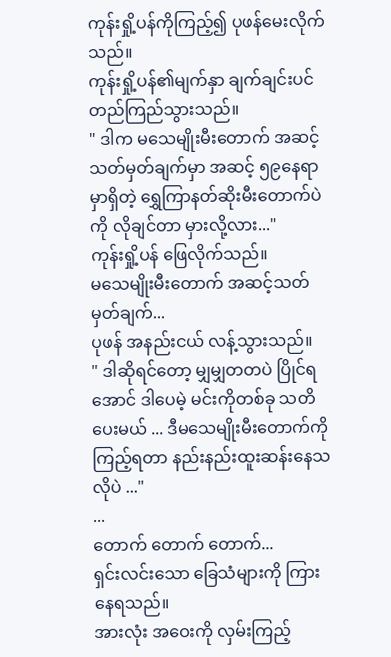ကုန်းရှို့ပန်ကိုကြည့်၍ ပုဖန်မေးလိုက်သည်။
ကုန်းရှို့ပန်၏မျက်နှာ ချက်ချင်းပင် တည်ကြည်သွားသည်။
" ဒါက မသေမျိုးမီးတောက် အဆင့်သတ်မှတ်ချက်မှာ အဆင့် ၅၉နေရာမှာရှိတဲ့ ရွှေကြာနတ်ဆိုးမီးတောက်ပဲကို လိုချင်တာ မှားလို့လား..."
ကုန်းရှို့ပန် ဖြေလိုက်သည်။
မသေမျိုးမီးတောက် အဆင့်သတ်မှတ်ချက်...
ပုဖန် အနည်းငယ် လန့်သွားသည်။
" ဒါဆိုရင်တော့ မျှမျှတတပဲ ပြိုင်ရအောင် ဒါပေမဲ့ မင်းကိုတစ်ခု သတိပေးမယ် ... ဒီမသေမျိုးမီးတောက်ကို ကြည့်ရတာ နည်းနည်းထူးဆန်းနေသလိုပဲ ..."
...
တောက် တောက် တောက်...
ရှင်းလင်းသော ခြေသံများကို ကြားနေရသည်။
အားလုံး အဝေးကို လှမ်းကြည့်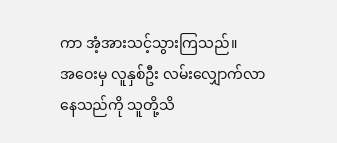ကာ အံ့အားသင့်သွားကြသည်။
အဝေးမှ လူနှစ်ဦး လမ်းလျှောက်လာနေသည်ကို သူတို့သိ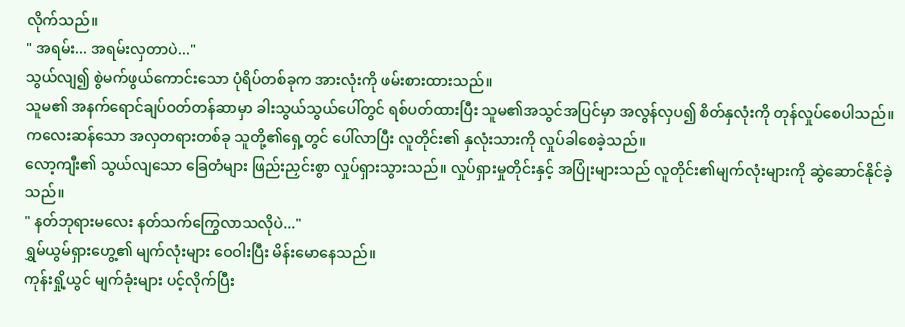လိုက်သည်။
" အရမ်း... အရမ်းလှတာပဲ..."
သွယ်လျ၍ စွဲမက်ဖွယ်ကောင်းသော ပုံရိပ်တစ်ခုက အားလုံးကို ဖမ်းစားထားသည်။
သူမ၏ အနက်ရောင်ချပ်ဝတ်တန်ဆာမှာ ခါးသွယ်သွယ်ပေါ်တွင် ရစ်ပတ်ထားပြီး သူမ၏အသွင်အပြင်မှာ အလွန်လှပ၍ စိတ်နှလုံးကို တုန်လှုပ်စေပါသည်။
ကလေးဆန်သော အလှတရားတစ်ခု သူတို့၏ရှေ့တွင် ပေါ်လာပြီး လူတိုင်း၏ နှလုံးသားကို လှုပ်ခါစေခဲ့သည်။
လော့ကျီး၏ သွယ်လျသော ခြေတံများ ဖြည်းညှင်းစွာ လှုပ်ရှားသွားသည်။ လှုပ်ရှားမှုတိုင်းနှင့် အပြုံးများသည် လူတိုင်း၏မျက်လုံးများကို ဆွဲဆောင်နိုင်ခဲ့သည်။
" နတ်ဘုရားမလေး နတ်သက်ကြွေလာသလိုပဲ..."
ရွှမ်ယွမ်ရှားဟွေ့၏ မျက်လုံးများ ဝေဝါးပြီး မိန်းမောနေသည်။
ကုန်းရှို့ယွင် မျက်ခုံးများ ပင့်လိုက်ပြီး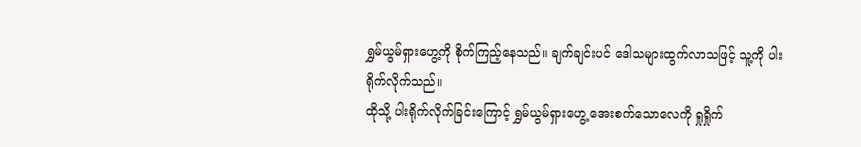ရွှမ်ယွမ်ရှားဟွေ့ကို စိုက်ကြည့်နေသည်။ ချက်ချင်းပင် ဒေါသများထွက်လာသဖြင့် သူ့ကို ပါးရိုက်လိုက်သည်။
ထိုသို့ ပါးရိုက်လိုက်ခြင်းကြောင့် ရွှမ်ယွမ်ရှားဟွေ့ အေးစက်သောလေကို ရှုရှိုက်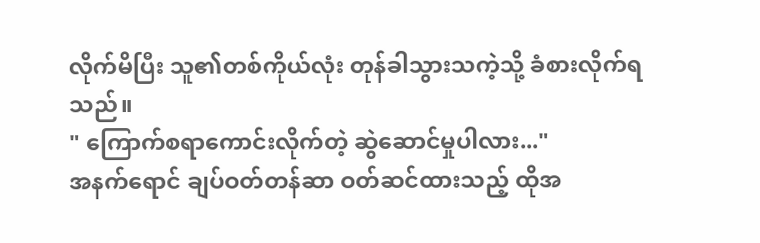လိုက်မိပြီး သူ၏တစ်ကိုယ်လုံး တုန်ခါသွားသကဲ့သို့ ခံစားလိုက်ရသည်။
" ကြောက်စရာကောင်းလိုက်တဲ့ ဆွဲဆောင်မှုပါလား..."
အနက်ရောင် ချပ်ဝတ်တန်ဆာ ဝတ်ဆင်ထားသည့် ထိုအ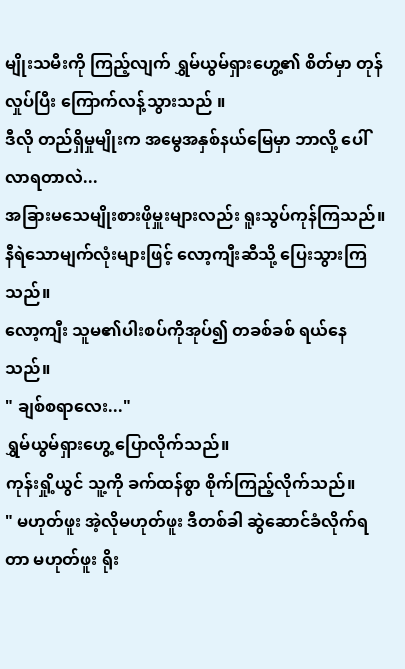မျိုးသမီးကို ကြည့်လျက် ရွှမ်ယွမ်ရှားဟွေ့၏ စိတ်မှာ တုန်လှုပ်ပြီး ကြောက်လန့်သွားသည် ။
ဒီလို တည်ရှိမှုမျိုးက အမွေအနှစ်နယ်မြေမှာ ဘာလို့ ပေါ်လာရတာလဲ...
အခြားမသေမျိုးစားဖိုမှူးများလည်း ရူးသွပ်ကုန်ကြသည်။ နီရဲသောမျက်လုံးများဖြင့် လော့ကျီးဆီသို့ ပြေးသွားကြသည်။
လော့ကျီး သူမ၏ပါးစပ်ကိုအုပ်၍ တခစ်ခစ် ရယ်နေသည်။
" ချစ်စရာလေး..."
ရွှမ်ယွမ်ရှားဟွေ့ ပြောလိုက်သည်။
ကုန်းရှို့ယွင် သူ့ကို ခက်ထန်စွာ စိုက်ကြည့်လိုက်သည်။
" မဟုတ်ဖူး အဲ့လိုမဟုတ်ဖူး ဒီတစ်ခါ ဆွဲဆောင်ခံလိုက်ရတာ မဟုတ်ဖူး ရိုး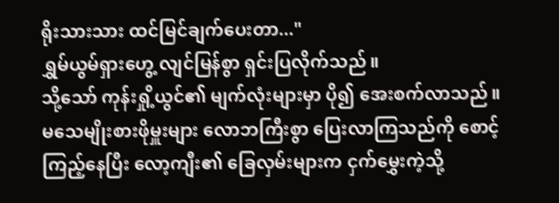ရိုးသားသား ထင်မြင်ချက်ပေးတာ..."
ရွှမ်ယွမ်ရှားဟွေ့ လျင်မြန်စွာ ရှင်းပြလိုက်သည်။
သို့သော် ကုန်းရှို့ယွင်၏ မျက်လုံးများမှာ ပို၍ အေးစက်လာသည်။
မသေမျိုးစားဖိုမှူးများ လောဘကြီးစွာ ပြေးလာကြသည်ကို စောင့်ကြည့်နေပြီး လော့ကျီး၏ ခြေလှမ်းများက ငှက်မွှေးကဲ့သို့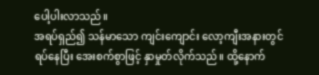ပေါ့ပါးလာသည်။
အရပ်ရှည်၍ သန်မာသော ကျင်းကျောင်း လော့ကျီးအနားတွင် ရပ်နေပြီး အေးစက်စွာဖြင့် နှာမှုတ်လိုက်သည်။ ထို့နောက်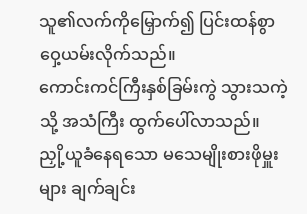သူ၏လက်ကိုမြှောက်၍ ပြင်းထန်စွာ ဝှေ့ယမ်းလိုက်သည်။
ကောင်းကင်ကြီးနှစ်ခြမ်းကွဲ သွားသကဲ့သို့ အသံကြီး ထွက်ပေါ်လာသည်။
ညှို့ယူခံနေရသော မသေမျိုးစားဖိုမှူးများ ချက်ချင်း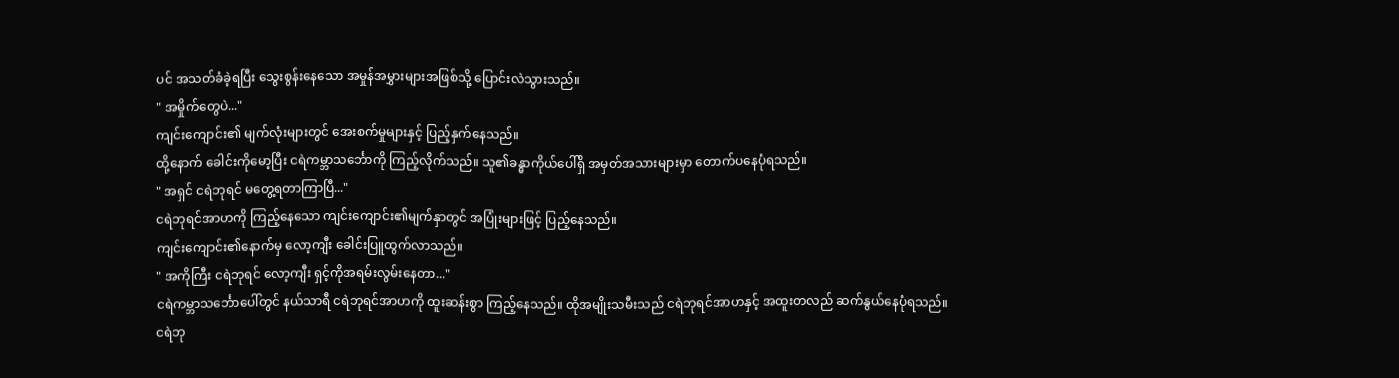ပင် အသတ်ခံခဲ့ရပြီး သွေးစွန်းနေသော အမှုန်အမွှားများအဖြစ်သို့ ပြောင်းလဲသွားသည်။
" အမှိုက်တွေပဲ..."
ကျင်းကျောင်း၏ မျက်လုံးများတွင် အေးစက်မှုများနှင့် ပြည့်နှက်နေသည်။
ထို့နောက် ခေါင်းကိုမော့ပြီး ငရဲကမ္ဘာသင်္ဘောကို ကြည့်လိုက်သည်။ သူ၏ခန္ဓာကိုယ်ပေါ်ရှိ အမှတ်အသားများမှာ တောက်ပနေပုံရသည်။
" အရှင် ငရဲဘုရင် မတွေ့ရတာကြာပြီ..."
ငရဲဘုရင်အာဟကို ကြည့်နေသော ကျင်းကျောင်း၏မျက်နှာတွင် အပြုံးများဖြင့် ပြည့်နေသည်။
ကျင်းကျောင်း၏နောက်မှ လော့ကျီး ခေါင်းပြူထွက်လာသည်။
" အကိုကြီး ငရဲဘုရင် လော့ကျီး ရှင့်ကိုအရမ်းလွမ်းနေတာ..."
ငရဲကမ္ဘာသင်္ဘောပေါ်တွင် နယ်သာရီ ငရဲဘုရင်အာဟကို ထူးဆန်းစွာ ကြည့်နေသည်။ ထိုအမျိုးသမီးသည် ငရဲဘုရင်အာဟနှင့် အထူးတလည် ဆက်နွယ်နေပုံရသည်။
ငရဲဘု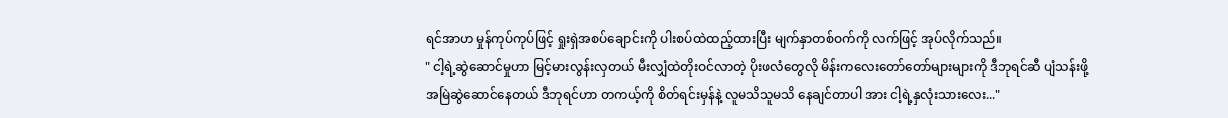ရင်အာဟ မှုန်ကုပ်ကုပ်ဖြင့် ရှုးရှဲအစပ်ချောင်းကို ပါးစပ်ထဲထည့်ထားပြီး မျက်နှာတစ်ဝက်ကို လက်ဖြင့် အုပ်လိုက်သည်။
" ငါ့ရဲ့ဆွဲဆောင်မှုဟာ မြင့်မားလွန်းလှတယ် မီးလျှံထဲတိုးဝင်လာတဲ့ ပိုးဖလံတွေလို မိန်းကလေးတော်တော်များများကို ဒီဘုရင်ဆီ ပျံသန်းဖို့ အမြဲဆွဲဆောင်နေတယ် ဒီဘုရင်ဟာ တကယ့်ကို စိတ်ရင်းမှန်နဲ့ လူမသိသူမသိ နေချင်တာပါ အား ငါ့ရဲ့နှလုံးသားလေး..."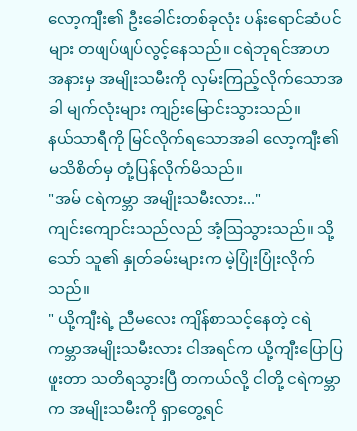လော့ကျီး၏ ဦးခေါင်းတစ်ခုလုံး ပန်းရောင်ဆံပင်များ တဖျပ်ဖျပ်လွင့်နေသည်။ ငရဲဘုရင်အာဟအနားမှ အမျိုးသမီးကို လှမ်းကြည့်လိုက်သောအခါ မျက်လုံးများ ကျဉ်းမြောင်းသွားသည်။
နယ်သာရီကို မြင်လိုက်ရသောအခါ လော့ကျီး၏မသိစိတ်မှ တုံ့ပြန်လိုက်မိသည်။
"အမ် ငရဲကမ္ဘာ အမျိုးသမီးလား..."
ကျင်းကျောင်းသည်လည် အံ့ဩသွားသည်။ သို့သော် သူ၏ နှုတ်ခမ်းများက မဲ့ပြုံးပြုံးလိုက်သည်။
" ယို့ကျီးရဲ့ ညီမလေး ကျိန်စာသင့်နေတဲ့ ငရဲကမ္ဘာအမျိုးသမီးလား ငါအရင်က ယို့ကျီးပြောပြဖူးတာ သတိရသွားပြီ တကယ်လို့ ငါတို့ ငရဲကမ္ဘာက အမျိုးသမီးကို ရှာတွေ့ရင်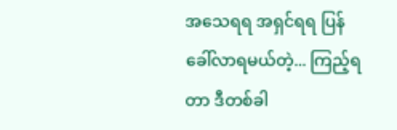အသေရရ အရှင်ရရ ပြန်ခေါ်လာရမယ်တဲ့... ကြည့်ရတာ ဒီတစ်ခါ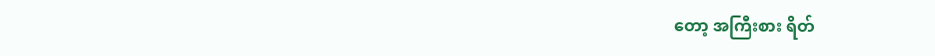တော့ အကြီးစား ရိတ်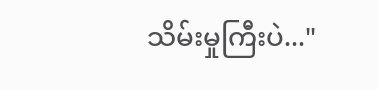သိမ်းမှုကြီးပဲ..."